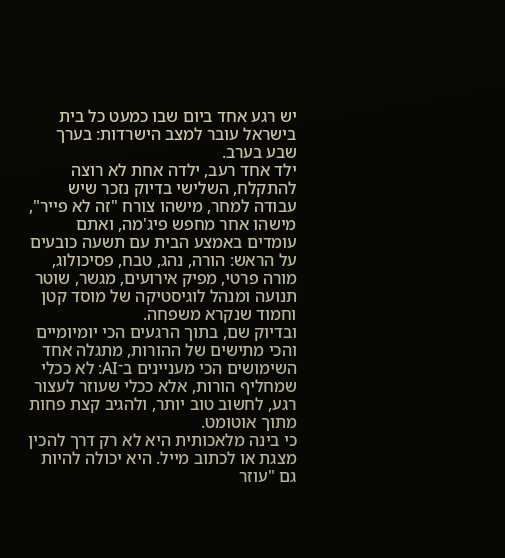יש רגע אחד ביום שבו כמעט כל בית בישראל עובר למצב הישרדות: בערך שבע בערב.
ילד אחד רעב, ילדה אחת לא רוצה להתקלח, השלישי בדיוק נזכר שיש עבודה למחר, מישהו צורח "זה לא פייר", מישהו אחר מחפש פיג'מה, ואתם עומדים באמצע הבית עם תשעה כובעים על הראש: הורה, נהג, טבח, פסיכולוג, מורה פרטי, מפיק אירועים, מגשר, שוטר תנועה ומנהל לוגיסטיקה של מוסד קטן וחמוד שנקרא משפחה.
ובדיוק שם, בתוך הרגעים הכי יומיומיים והכי מתישים של ההורות, מתגלה אחד השימושים הכי מעניינים ב־AI: לא ככלי שמחליף הורות, אלא ככלי שעוזר לעצור רגע, לחשוב טוב יותר, ולהגיב קצת פחות מתוך אוטומט.
כי בינה מלאכותית היא לא רק דרך להכין מצגת או לכתוב מייל. היא יכולה להיות גם "עוזר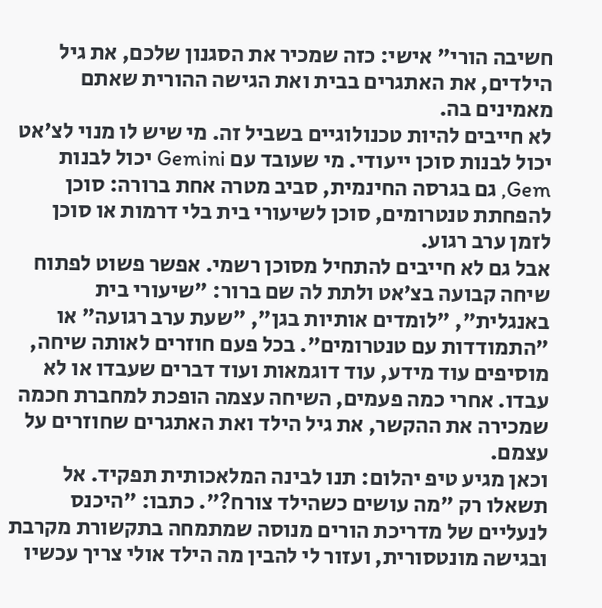חשיבה הורי" אישי: כזה שמכיר את הסגנון שלכם, את גיל הילדים, את האתגרים בבית ואת הגישה ההורית שאתם מאמינים בה.
לא חייבים להיות טכנולוגיים בשביל זה. מי שיש לו מנוי לצ'אט יכול לבנות סוכן ייעודי. מי שעובד עם Gemini יכול לבנות Gem, גם בגרסה החינמית, סביב מטרה אחת ברורה: סוכן להפחתת טנטרומים, סוכן לשיעורי בית בלי דרמות או סוכן לזמן ערב רגוע.
אבל גם לא חייבים להתחיל מסוכן רשמי. אפשר פשוט לפתוח שיחה קבועה בצ’אט ולתת לה שם ברור: "שיעורי בית באנגלית", "לומדים אותיות בגן", "שעת ערב רגועה" או "התמודדות עם טנטרומים". בכל פעם חוזרים לאותה שיחה, מוסיפים עוד מידע, עוד דוגמאות ועוד דברים שעבדו או לא עבדו. אחרי כמה פעמים, השיחה עצמה הופכת למחברת חכמה שמכירה את ההקשר, את גיל הילד ואת האתגרים שחוזרים על עצמם.
וכאן מגיע טיפ יהלום: תנו לבינה המלאכותית תפקיד. אל תשאלו רק "מה עושים כשהילד צורח?". כתבו: "היכנס לנעליים של מדריכת הורים מנוסה שמתמחה בתקשורת מקרבת ובגישה מונטסורית, ועזור לי להבין מה הילד אולי צריך עכשיו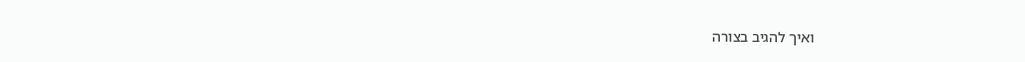ואיך להגיב בצורה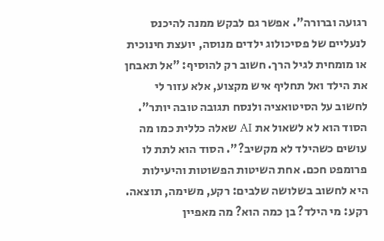רגועה וברורה". אפשר גם לבקש ממנה להיכנס לנעליים של פסיכולוג ילדים מנוסה, יועצת חינוכית או מומחית לגיל הרך. חשוב רק להוסיף: "אל תאבחן את הילד ואל תחליף איש מקצוע, אלא עזור לי לחשוב על הסיטואציה ולנסח תגובה טובה יותר".
הסוד הוא לא לשאול את AI שאלה כללית כמו מה עושים כשהילד לא מקשיב?". הסוד הוא לתת לו פרומפט חכם. אחת השיטות הפשוטות והיעילות היא לחשוב בשלושה שלבים: רקע, משימה, תוצאה.
רקע: מי הילד? בן כמה הוא? מה מאפיין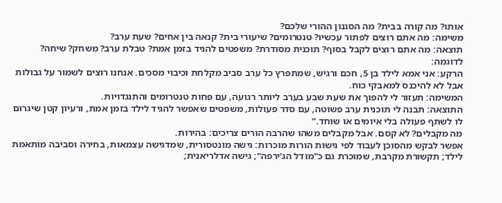אותו? מה קורה בבית? מה הסגנון ההורי שלכם?
משימה: מה אתם רוצים לפתור עכשיו? טנטרומים? שיעורי בית? קנאה בין אחים? שעת ערב?
תוצאה: מה אתם רוצים לקבל בסוף? תוכנית מסודרת? משפטים להגיד בזמן אמת? טבלת ערב? משחק? שיחה?
לדוגמה:
הרקע: אני אמא לילד בן 5, חכם ורגיש, שמתפרץ כל ערב סביב מקלחת וכיבוי מסכים. אנחנו רוצים לשמור על גבולות אבל לא להיכנס למאבקי כוח.
המשימה: תעזור לי להפוך את שעת שבע בערב ליותר רגועה, עם פחות טנטרומים והתנגדויות.
התוצאה: תבנה לי תוכנית ערב פשוטה, עם סדר פעולות, משפטים שאפשר להגיד לילד בזמן אמת, ורעיון קטן שיגרום לו לשתף פעולה בלי איומים או שוחד.”
מה מקבלים? לא קסם. אבל מקבלים משהו שהרבה הורים צריכים: בהירות.
אפשר לבקש מהסוכן לעבוד לפי גישות הורות מוכרות: גישה מונטסורית, שמדגישה עצמאות, בחירה וסביבה מותאמת לילד; תקשורת מקרבת, שמוכרת גם כ"מודל הג’ירפה"; גישה אדלריאנית;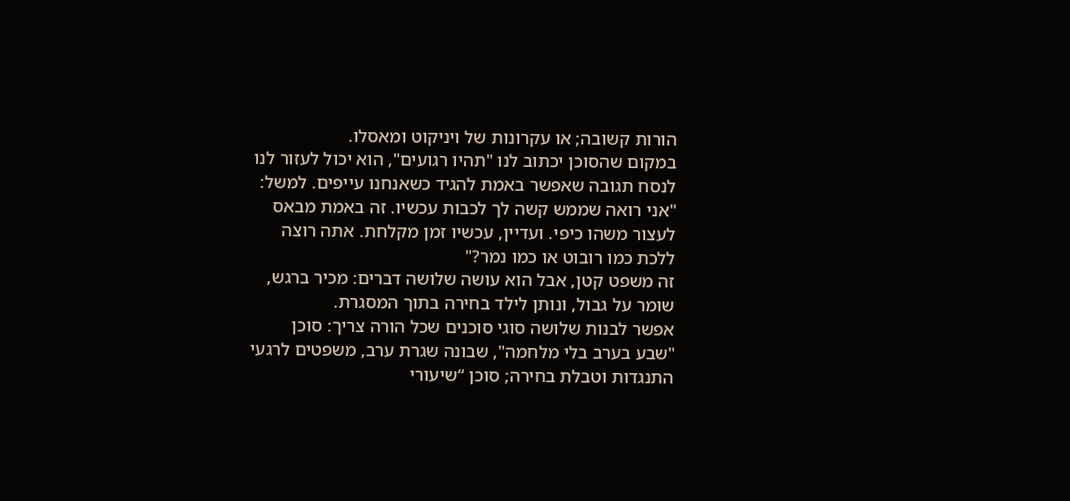הורות קשובה; או עקרונות של ויניקוט ומאסלו.
במקום שהסוכן יכתוב לנו "תהיו רגועים", הוא יכול לעזור לנו לנסח תגובה שאפשר באמת להגיד כשאנחנו עייפים. למשל:
"אני רואה שממש קשה לך לכבות עכשיו. זה באמת מבאס לעצור משהו כיפי. ועדיין, עכשיו זמן מקלחת. אתה רוצה ללכת כמו רובוט או כמו נמר?"
זה משפט קטן, אבל הוא עושה שלושה דברים: מכיר ברגש, שומר על גבול, ונותן לילד בחירה בתוך המסגרת.
אפשר לבנות שלושה סוגי סוכנים שכל הורה צריך: סוכן "שבע בערב בלי מלחמה", שבונה שגרת ערב, משפטים לרגעי התנגדות וטבלת בחירה; סוכן “שיעורי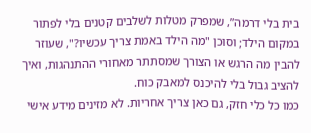בית בלי דרמה”, שמפרק מטלות לשלבים קטנים בלי לפתור במקום הילד; וסוכן "מה הילד באמת צריך עכשיו?", שעוזר להבין מה הרגש או הצורך שמסתתר מאחורי ההתנהגות, ואיך להציב גבול בלי להיכנס למאבק כוח.
כמו כל כלי חזק, גם כאן צריך אחריות. לא מזינים מידע אישי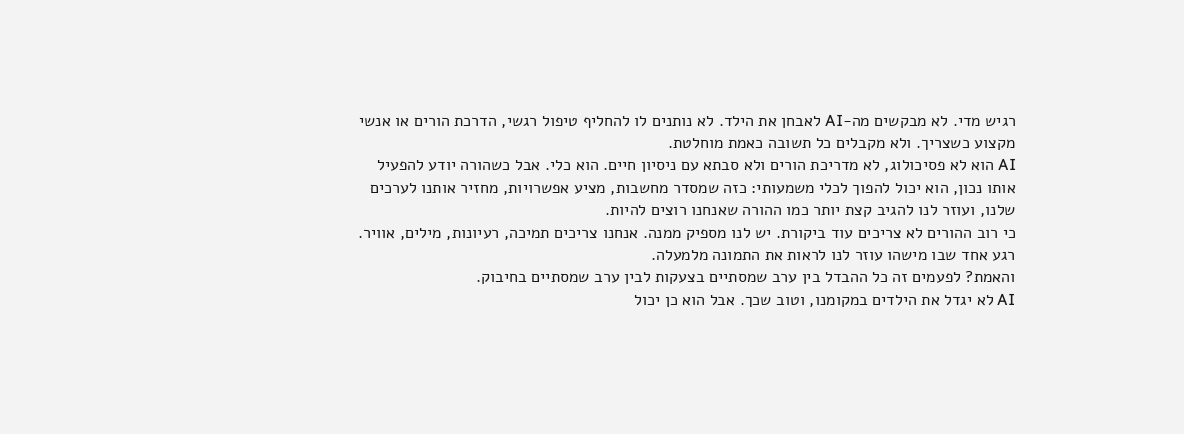רגיש מדי. לא מבקשים מה-AI לאבחן את הילד. לא נותנים לו להחליף טיפול רגשי, הדרכת הורים או אנשי מקצוע כשצריך. ולא מקבלים כל תשובה כאמת מוחלטת.
AI הוא לא פסיכולוג, לא מדריכת הורים ולא סבתא עם ניסיון חיים. הוא כלי. אבל כשהורה יודע להפעיל אותו נכון, הוא יכול להפוך לכלי משמעותי: כזה שמסדר מחשבות, מציע אפשרויות, מחזיר אותנו לערכים שלנו, ועוזר לנו להגיב קצת יותר כמו ההורה שאנחנו רוצים להיות.
כי רוב ההורים לא צריכים עוד ביקורת. יש לנו מספיק ממנה. אנחנו צריכים תמיכה, רעיונות, מילים, אוויר. רגע אחד שבו מישהו עוזר לנו לראות את התמונה מלמעלה.
והאמת? לפעמים זה כל ההבדל בין ערב שמסתיים בצעקות לבין ערב שמסתיים בחיבוק.
AI לא יגדל את הילדים במקומנו, וטוב שכך. אבל הוא כן יכול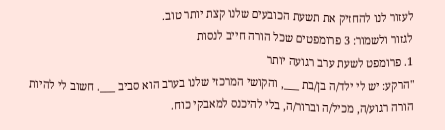לעזור לנו להחזיק את תשעת הכובעים שלנו קצת יותר טוב.
לגזור ולשמור: 3 פרומפטים שכל הורה חייב לנסות
1. פרומפט לשעת ערב רגועה יותר
"הרקע: יש לי ילד/ה בן/בת ___, והקושי המרכזי שלנו בערב הוא סביב ___. חשוב לי להיות הורה רגוע/ה, מכיל/ה וברור/ה, בלי להיכנס למאבקי כוח.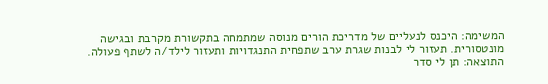המשימה: היכנס לנעליים של מדריכת הורים מנוסה שמתמחה בתקשורת מקרבת ובגישה מונטסורית. תעזור לי לבנות שגרת ערב שתפחית התנגדויות ותעזור לילד/ה לשתף פעולה.
התוצאה: תן לי סדר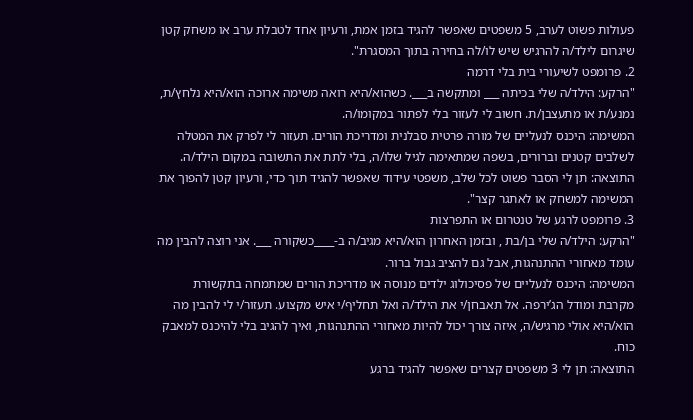פעולות פשוט לערב, 5 משפטים שאפשר להגיד בזמן אמת, ורעיון אחד לטבלת ערב או משחק קטן שיגרום לילד/ה להרגיש שיש לו/לה בחירה בתוך המסגרת".
2. פרומפט לשיעורי בית בלי דרמה
"הרקע: הילד/ה שלי בכיתה ___ ומתקשה ב___. כשהוא/היא רואה משימה ארוכה הוא/היא נלחץ/ת, נמנע/ת או מתעצבן/ת. חשוב לי לעזור בלי לפתור במקומו/ה.
המשימה: היכנס לנעליים של מורה פרטית סבלנית ומדריכת הורים. תעזור לי לפרק את המטלה לשלבים קטנים וברורים, בשפה שמתאימה לגיל שלו/ה, בלי לתת את התשובה במקום הילד/ה.
התוצאה: תן לי הסבר פשוט לכל שלב, משפטי עידוד שאפשר להגיד תוך כדי, ורעיון קטן להפוך את המשימה למשחק או לאתגר קצר".
3. פרומפט לרגע של טנטרום או התפרצות
"הרקע: הילד/ה שלי בן/בת , ובזמן האחרון הוא/היא מגיב/ה ב-____כשקורה ___. אני רוצה להבין מה עומד מאחורי ההתנהגות, אבל גם להציב גבול ברור.
המשימה: היכנס לנעליים של פסיכולוג ילדים מנוסה או מדריכת הורים שמתמחה בתקשורת מקרבת ומודל הג’ירפה. אל תאבחן/י את הילד/ה ואל תחליף/י איש מקצוע. תעזור/י לי להבין מה הוא/היא אולי מרגיש/ה, איזה צורך יכול להיות מאחורי ההתנהגות, ואיך להגיב בלי להיכנס למאבק כוח.
התוצאה: תן לי 3 משפטים קצרים שאפשר להגיד ברגע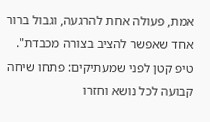אמת, פעולה אחת להרגעה, וגבול ברור אחד שאפשר להציב בצורה מכבדת".
טיפ קטן לפני שמעתיקים: פתחו שיחה קבועה לכל נושא וחזרו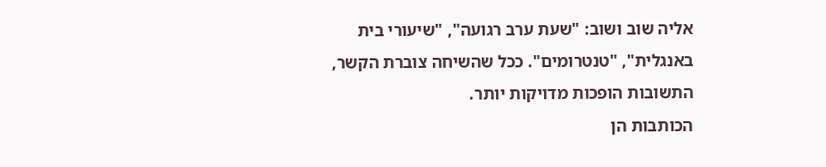אליה שוב ושוב: "שעת ערב רגועה", "שיעורי בית באנגלית", "טנטרומים". ככל שהשיחה צוברת הקשר, התשובות הופכות מדויקות יותר.
הכותבות הן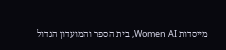מייסדות Women AI, בית הספר והמועדון הגדול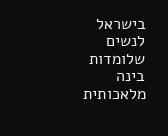בישראל לנשים שלומדות בינה מלאכותית